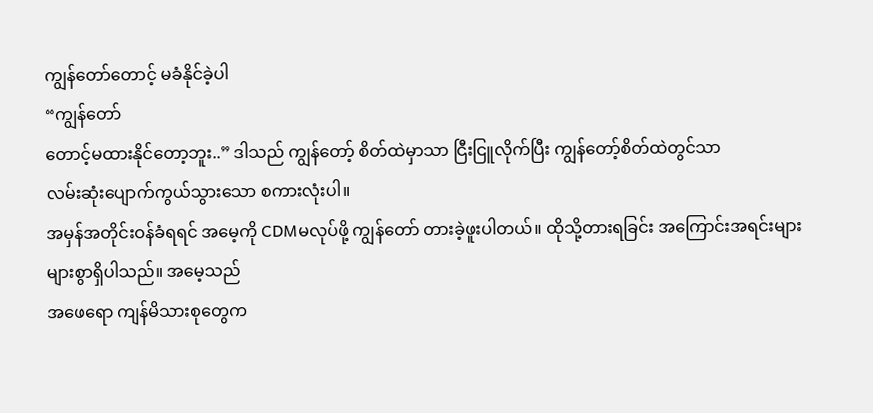ကျွန်တော်တောင့် မခံနိုင်ခဲ့ပါ
“ကျွန်တော်
တောင့်မထားနိုင်တော့ဘူး..” ဒါသည် ကျွန်တော့် စိတ်ထဲမှာသာ ငြီးငြူလိုက်ပြီး ကျွန်တော့်စိတ်ထဲတွင်သာ
လမ်းဆုံးပျောက်ကွယ်သွားသော စကားလုံးပါ။
အမှန်အတိုင်းဝန်ခံရရင် အမေ့ကို CDMမလုပ်ဖို့ ကျွန်တော် တားခဲ့ဖူးပါတယ်။ ထိုသို့တားရခြင်း အကြောင်းအရင်းများ
များစွာရှိပါသည်။ အမေ့သည်
အဖေရော ကျန်မိသားစုတွေက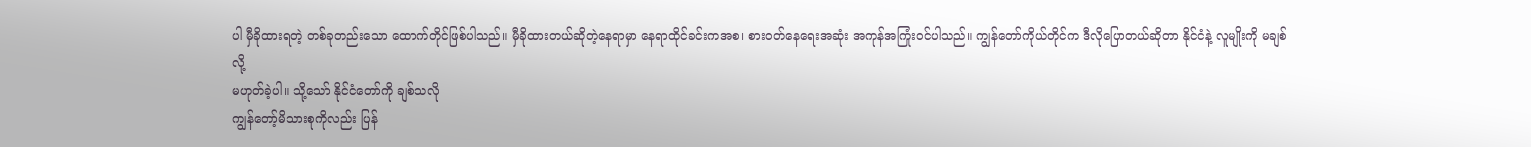ပါ မှီခိုထားရတဲ့ တစ်ခုတည်းသော ထောက်တိုင်ဖြစ်ပါသည်။ မှီခိုထားတယ်ဆိုတဲ့နေရာမှာ နေရာထိုင်ခင်းကအစ၊ စားဝတ်နေရေးအဆုံး အကုန်အကြုံးဝင်ပါသည်။ ကျွန်တော်ကိုယ်တိုင်က ဒီလိုပြောတယ်ဆိုတာ နိုင်ငံနဲ့ လူမျိုးကို မချစ်လို့
မဟုတ်ခဲ့ပါ။ သို့သော် နိုင်ငံတော်ကို ချစ်သလို
ကျွန်တော့်မိသားစုကိုလည်း ပြန်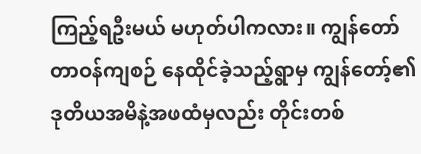ကြည့်ရဦးမယ် မဟုတ်ပါကလား။ ကျွန်တော်
တာဝန်ကျစဉ် နေထိုင်ခဲ့သည့်ရွာမှ ကျွန်တော့်၏
ဒုတိယအမိနဲ့အဖထံမှလည်း တိုင်းတစ်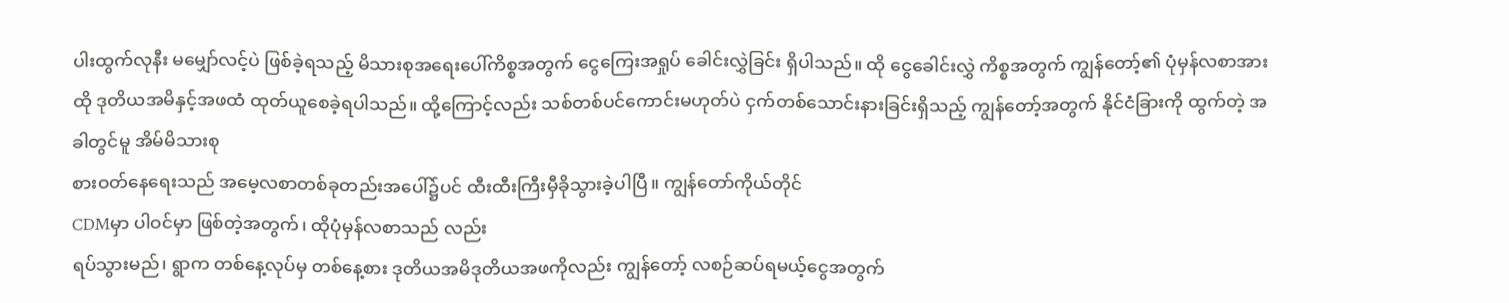ပါးထွက်လုနီး မမျှော်လင့်ပဲ ဖြစ်ခဲ့ရသည့် မိသားစုအရေးပေါ်ကိစ္စအတွက် ငွေကြေးအရှုပ် ခေါင်းလွှဲခြင်း ရှိပါသည်။ ထို ငွေခေါင်းလွှဲ ကိစ္စအတွက် ကျွန်တော့်၏ ပုံမှန်လစာအား ထို ဒုတိယအမိနှင့်အဖထံ ထုတ်ယူစေခဲ့ရပါသည်။ ထို့ကြောင့်လည်း သစ်တစ်ပင်ကောင်းမဟုတ်ပဲ ငှက်တစ်သောင်းနားခြင်းရှိသည့် ကျွန်တော့်အတွက် နိုင်ငံခြားကို ထွက်တဲ့ အခါတွင်မူ အိမ်မိသားစု
စားဝတ်နေရေးသည် အမေ့လစာတစ်ခုတည်းအပေါ်၌ပင် ထီးထီးကြီးမှီခိုသွားခဲ့ပါပြီ။ ကျွန်တော်ကိုယ်တိုင်
CDMမှာ ပါဝင်မှာ ဖြစ်တဲ့အတွက်၊ ထိုပုံမှန်လစာသည် လည်း
ရပ်သွားမည်၊ ရွာက တစ်နေ့လုပ်မှ တစ်နေ့စား ဒုတိယအမိဒုတိယအဖကိုလည်း ကျွန်တော့် လစဉ်ဆပ်ရမယ့်ငွေအတွက်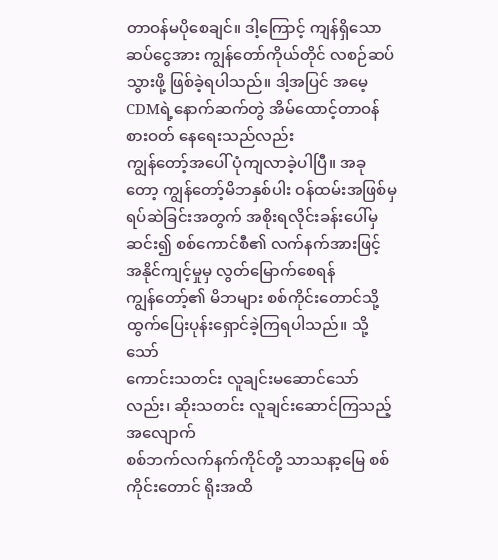တာဝန်မပိုစေချင်။ ဒါ့ကြောင့် ကျန်ရှိသော ဆပ်ငွေအား ကျွန်တော်ကိုယ်တိုင် လစဉ်ဆပ်သွားဖို့ ဖြစ်ခဲ့ရပါသည်။ ဒါ့အပြင် အမေ့CDMရဲ့နောက်ဆက်တွဲ အိမ်ထောင့်တာဝန် စားဝတ် နေရေးသည်လည်း
ကျွန်တော့်အပေါ် ပုံကျလာခဲ့ပါပြီ။ အခုတော့ ကျွန်တော့်မိဘနှစ်ပါး ဝန်ထမ်းအဖြစ်မှ
ရပ်ဆဲခြင်းအတွက် အစိုးရလိုင်းခန်းပေါ်မှ ဆင်း၍ စစ်ကောင်စီ၏ လက်နက်အားဖြင့် အနိုင်ကျင့်မှုမှ လွတ်မြောက်စေရန်
ကျွန်တော့်၏ မိဘများ စစ်ကိုင်းတောင်သို့ ထွက်ပြေးပုန်းရှောင်ခဲ့ကြရပါသည်။ သို့သော်
ကောင်းသတင်း လူချင်းမဆောင်သော်လည်း၊ ဆိုးသတင်း လူချင်းဆောင်ကြသည့်အလျောက်
စစ်ဘက်လက်နက်ကိုင်တို့ သာသနာ့မြေ စစ်ကိုင်းတောင် ရိုးအထိ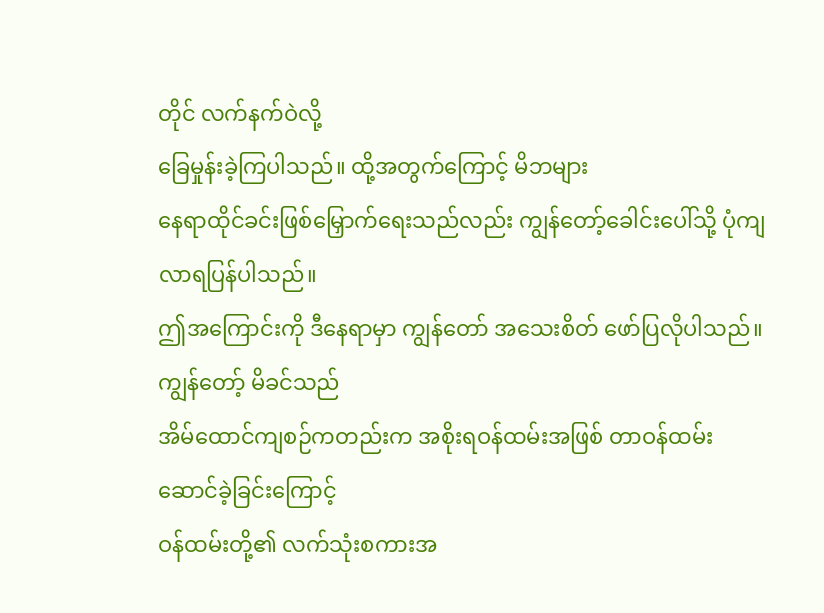တိုင် လက်နက်ဝဲလို့
ခြေမှုန်းခဲ့ကြပါသည်။ ထို့အတွက်ကြောင့် မိဘများ
နေရာထိုင်ခင်းဖြစ်မြှောက်ရေးသည်လည်း ကျွန်တော့်ခေါင်းပေါ်သို့ ပုံကျလာရပြန်ပါသည်။
ဤအကြောင်းကို ဒီနေရာမှာ ကျွန်တော် အသေးစိတ် ဖော်ပြလိုပါသည်။ ကျွန်တော့် မိခင်သည်
အိမ်ထောင်ကျစဉ်ကတည်းက အစိုးရဝန်ထမ်းအဖြစ် တာဝန်ထမ်းဆောင်ခဲ့ခြင်းကြောင့်
ဝန်ထမ်းတို့၏ လက်သုံးစကားအ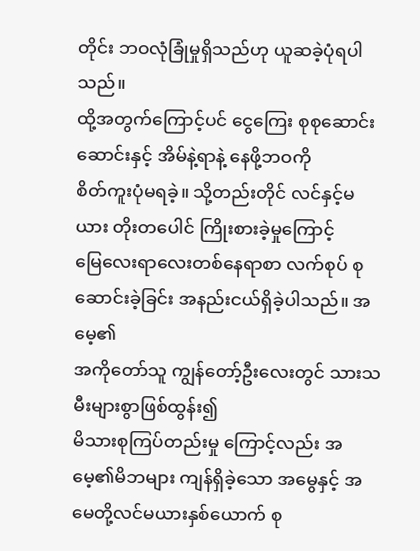တိုင်း ဘဝလုံခြုံမှုရှိသည်ဟု ယူဆခဲ့ပုံရပါသည်။
ထို့အတွက်ကြောင့်ပင် ငွေကြေး စုစုဆောင်းဆောင်းနှင့် အိမ်နဲ့ရာနဲ့ နေဖို့ဘဝကို
စိတ်ကူးပုံမရခဲ့။ သို့တည်းတိုင် လင်နှင့်မယား တိုးတပေါင် ကြိုးစားခဲ့မှုကြောင့်
မြေလေးရာလေးတစ်နေရာစာ လက်စုပ် စုဆောင်းခဲ့ခြင်း အနည်းငယ်ရှိခဲ့ပါသည်။ အမေ့၏
အကိုတော်သူ ကျွန်တော့်ဦးလေးတွင် သားသမီးများစွာဖြစ်ထွန်း၍
မိသားစုကြပ်တည်းမှု ကြောင့်လည်း အမေ့၏မိဘများ ကျန်ရှိခဲ့သော အမွေနှင့် အမေတို့လင်မယားနှစ်ယောက် စု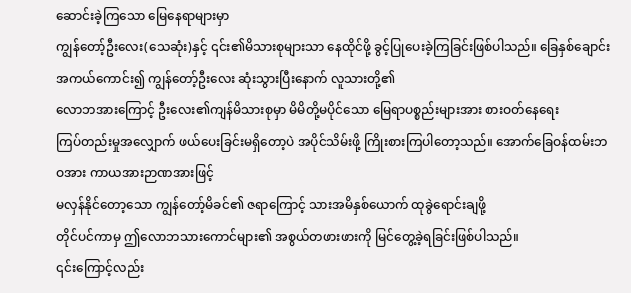ဆောင်းခဲ့ကြသော မြေနေရာများမှာ
ကျွန်တော့်ဦးလေး(သေဆုံး)နှင့် ၎င်း၏မိသားစုများသာ နေထိုင်ဖို့ ခွင့်ပြုပေးခဲ့ကြခြင်းဖြစ်ပါသည်။ ခြေနှစ်ချောင်းအကယ်ကောင်း၍ ကျွန်တော့်ဦးလေး ဆုံးသွားပြီးနောက် လူသားတို့၏
လောဘအားကြောင့် ဦးလေး၏ကျန်မိသားစုမှာ မိမိတို့မပိုင်သော မြေရာပစ္စည်းများအား စားဝတ်နေရေး
ကြပ်တည်းမှုအလျှောက် ဖယ်ပေးခြင်းမရှိတော့ပဲ အပိုင်သိမ်းဖို့ ကြိုးစားကြပါတော့သည်။ အောက်ခြေဝန်ထမ်းဘဝအား ကာယအားဉာဏအားဖြင့်
မလှန်နိုင်တော့သော ကျွန်တော့်မိခင်၏ ဇရာကြောင့် သားအမိနှစ်ယောက် ထုခွဲရောင်းချဖို့
တိုင်ပင်ကာမှ ဤလောဘသားကောင်များ၏ အစွယ်တဖားဖားကို မြင်တွေ့ခဲ့ရခြင်းဖြစ်ပါသည်။
၎င်းကြောင့်လည်း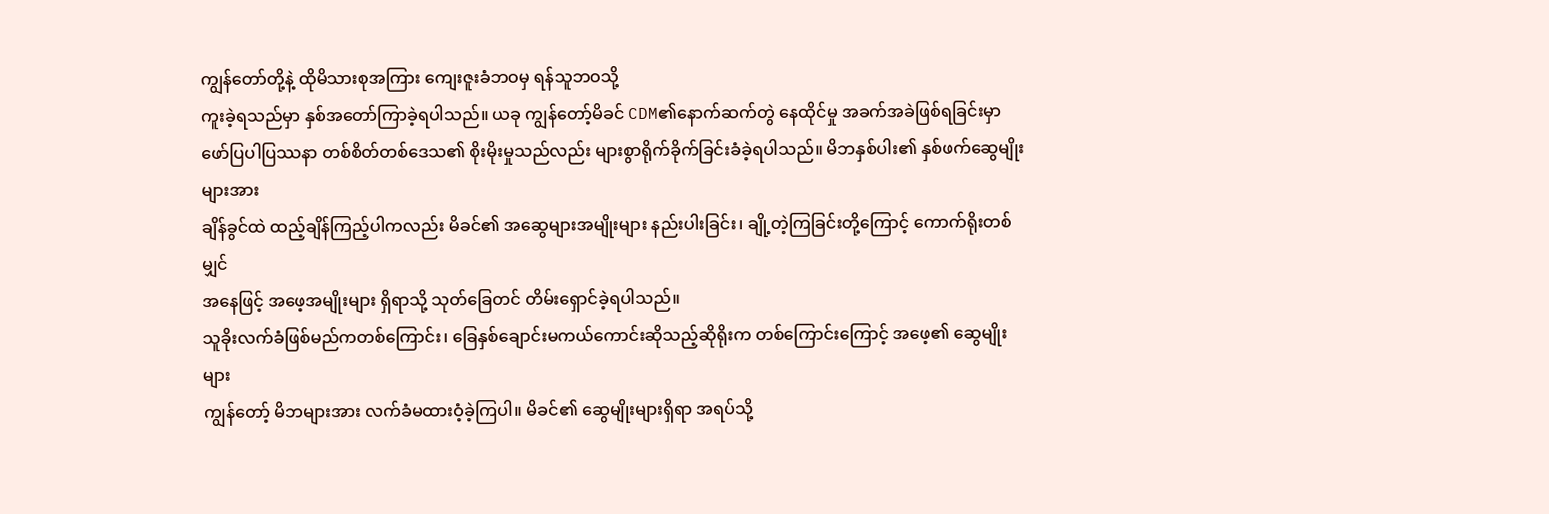ကျွန်တော်တို့နဲ့ ထိုမိသားစုအကြား ကျေးဇူးခံဘဝမှ ရန်သူဘဝသို့
ကူးခဲ့ရသည်မှာ နှစ်အတော်ကြာခဲ့ရပါသည်။ ယခု ကျွန်တော့်မိခင် CDM၏နောက်ဆက်တွဲ နေထိုင်မှု အခက်အခဲဖြစ်ရခြင်းမှာ
ဖော်ပြပါပြဿနာ တစ်စိတ်တစ်ဒေသ၏ စိုးမိုးမှုသည်လည်း များစွာရိုက်ခိုက်ခြင်းခံခဲ့ရပါသည်။ မိဘနှစ်ပါး၏ နှစ်ဖက်ဆွေမျိုးများအား
ချိန်ခွင်ထဲ ထည့်ချိန်ကြည့်ပါကလည်း မိခင်၏ အဆွေများအမျိုးများ နည်းပါးခြင်း၊ ချို့တဲ့ကြခြင်းတို့ကြောင့် ကောက်ရိုးတစ်မျှင်
အနေဖြင့် အဖေ့အမျိုးများ ရှိရာသို့ သုတ်ခြေတင် တိမ်းရှောင်ခဲ့ရပါသည်။
သူခိုးလက်ခံဖြစ်မည်ကတစ်ကြောင်း၊ ခြေနှစ်ချောင်းမကယ်ကောင်းဆိုသည့်ဆိုရိုးက တစ်ကြောင်းကြောင့် အဖေ့၏ ဆွေမျိုးများ
ကျွန်တော့် မိဘများအား လက်ခံမထားဝံ့ခဲ့ကြပါ။ မိခင်၏ ဆွေမျိုးများရှိရာ အရပ်သို့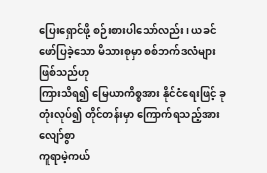ပြေးရှောင်ဖို့ စဉ်းစားပါသော်လည်း၊ ယခင် ဖော်ပြခဲ့သော မိသားစုမှာ စစ်ဘက်ဒလံများ ဖြစ်သည်ဟု
ကြားသိရ၍ မြေယာကိစ္စအား နိုင်ငံရေးဖြင့် ခုတုံးလုပ်၍ တိုင်တန်းမှာ ကြောက်ရသည့်အားလျော်စွာ
ကူရာမဲ့ကယ်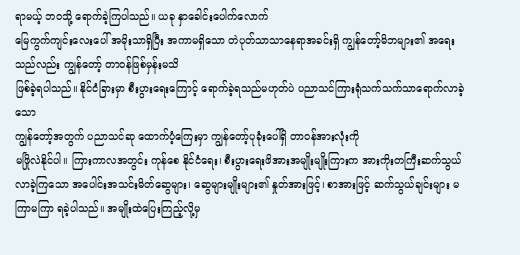ရာမယ့် ဘဝသို့ ရောက်ခဲ့ကြပါသည်။ ယခု နှာခေါင်းပေါက်လောက်
မြေကွက်ကျင်းလေးပေါ် အမိုးသာရှိပြီး အကာမရှိသော တဲပုတ်သာသာနေရာအခင်းရှိ ကျွန်တော့်မိဘများ၏ အရေးသည်လည်း ကျွန်တော့် တာဝန်ဖြစ်မှန်းမသိ
ဖြစ်ခဲ့ရပါသည်။ နိုင်ငံခြားမှာ စီးပွားရေးကြောင့် ရောက်ခဲ့ရသည်မဟုတ်ပဲ ပညာသင်ကြားရုံသက်သက်သာရောက်လာခဲ့သော
ကျွန်တော့်အတွက် ပညာသင်ဆု ထောက်ပံ့ကြေးမှာ ကျွန်တော့်ပုခုံးပေါ်ရှိ တာဝန်အားလုံးကို
မဖြိုလဲနိုင်ပါ။ ကြားကာလအတွင်း ကုန်စေ နိုင်ငံရေး၊ စီးပွားရေးဖိအားအမျိုးမျိုးကြားက အားကိုးတကြီးဆက်သွယ်လာခဲ့ကြသော အပေါင်းအသင်းမိတ်ဆွေများ၊ ဆွေများမျိုးများ၏ နှုတ်အားဖြင့်၊ စာအားဖြင့် ဆက်သွယ်ချင်းများ မကြာမကြာ ရခဲ့ပါသည်။ အမျိုးထဲပြေးကြည့်လို့မှ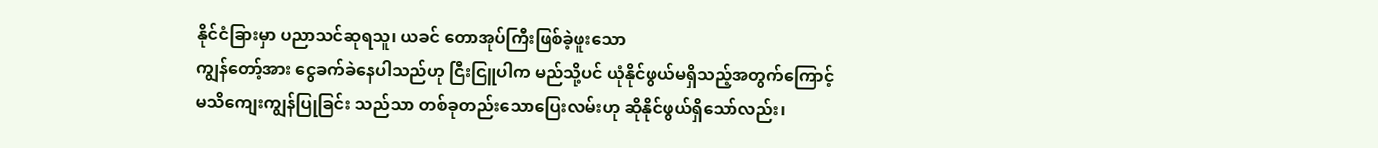နိုင်ငံခြားမှာ ပညာသင်ဆုရသူ၊ ယခင် တောအုပ်ကြီးဖြစ်ခဲ့ဖူးသော
ကျွန်တော့်အား ငွေခက်ခဲနေပါသည်ဟု ငြီးငြူပါက မည်သို့ပင် ယုံနိုင်ဖွယ်မရှိသည့်အတွက်ကြောင့်
မသိကျေးကျွန်ပြုခြင်း သည်သာ တစ်ခုတည်းသောပြေးလမ်းဟု ဆိုနိုင်ဖွယ်ရှိသော်လည်း၊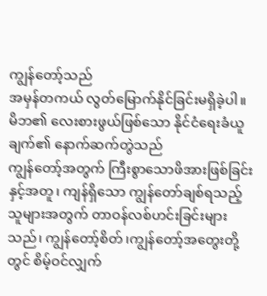ကျွန်တော့်သည်
အမှန်တကယ် လွတ်မြောက်နိုင်ခြင်းမရှိခဲ့ပါ။ မိဘ၏ လေးစားဖွယ်ဖြစ်သော နိုင်ငံရေးခံယူချက်၏ နောက်ဆက်တွဲသည်
ကျွန်တော့်အတွက် ကြီးစွာသောဖိအားဖြစ်ခြင်းနှင့်အတူ၊ ကျန်ရှိသော ကျွန်တော်ချစ်ရသည့်
သူများအတွက် တာဝန်လစ်ဟင်းခြင်းများသည်၊ ကျွန်တော့်စိတ်၊ကျွန်တော့်အတွေးတို့တွင် စိမ့်ဝင်လျှက်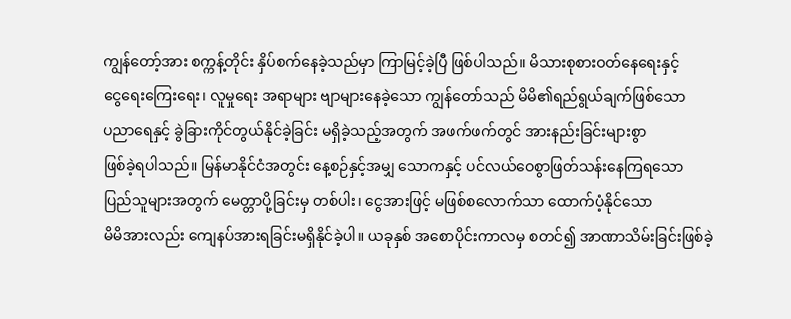ကျွန်တော့်အား စက္ကန့်တိုင်း နှိပ်စက်နေခဲ့သည်မှာ ကြာမြင့်ခဲ့ပြီ ဖြစ်ပါသည်။ မိသားစုစားဝတ်နေရေးနှင့်
ငွေရေးကြေးရေး၊ လူမှုရေး အရာများ ဗျာများနေခဲ့သော ကျွန်တော်သည် မိမိ၏ရည်ရွယ်ချက်ဖြစ်သော
ပညာရေနှင့် ခွဲခြားကိုင်တွယ်နိုင်ခဲ့ခြင်း မရှိခဲ့သည့်အတွက် အဖက်ဖက်တွင် အားနည်းခြင်းများစွာ
ဖြစ်ခဲ့ရပါသည်။ မြန်မာနိုင်ငံအတွင်း နေ့စဉ်နှင့်အမျှ သောကနှင့် ပင်လယ်ဝေစွာဖြတ်သန်းနေကြရသော
ပြည်သူများအတွက် မေတ္တာပို့ခြင်းမှ တစ်ပါး၊ ငွေအားဖြင့် မဖြစ်စလောက်သာ ထောက်ပံ့နိုင်သော
မိမိအားလည်း ကျေနပ်အားရခြင်းမရှိနိုင်ခဲ့ပါ။ ယခုနှစ် အစောပိုင်းကာလမှ စတင်၍ အာဏာသိမ်းခြင်းဖြစ်ခဲ့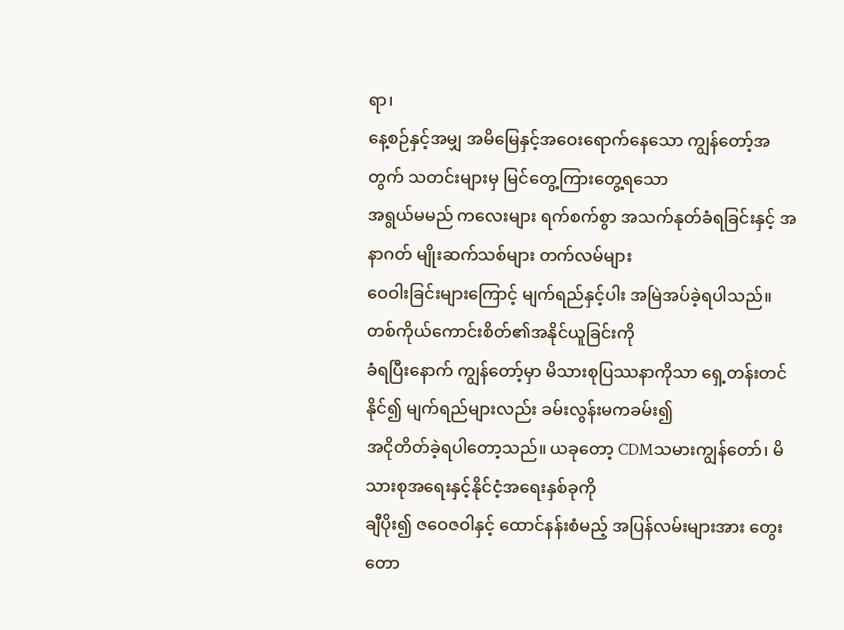ရာ၊
နေ့စဉ်နှင့်အမျှ အမိမြေနှင့်အဝေးရောက်နေသော ကျွန်တော့်အတွက် သတင်းများမှ မြင်တွေ့ကြားတွေ့ရသော
အရွယ်မမည် ကလေးများ ရက်စက်စွာ အသက်နုတ်ခံရခြင်းနှင့် အနာဂတ် မျိုးဆက်သစ်များ တက်လမ်များ
ဝေဝါးခြင်းများကြောင့် မျက်ရည်နှင့်ပါး အမြဲအပ်ခဲ့ရပါသည်။ တစ်ကိုယ်ကောင်းစိတ်၏အနိုင်ယူခြင်းကို
ခံရပြီးနောက် ကျွန်တော့်မှာ မိသားစုပြဿနာကိုသာ ရှေ့တန်းတင်နိုင်၍ မျက်ရည်များလည်း ခမ်းလွန်းမကခမ်း၍
အငိုတိတ်ခဲ့ရပါတော့သည်။ ယခုတော့ CDMသမားကျွန်တော်၊ မိသားစုအရေးနှင့်နိုင်ငံ့အရေးနှစ်ခုကို
ချီပိုး၍ ဇဝေဇဝါနှင့် ထောင်နန်းစံမည့် အပြန်လမ်းများအား တွေးတော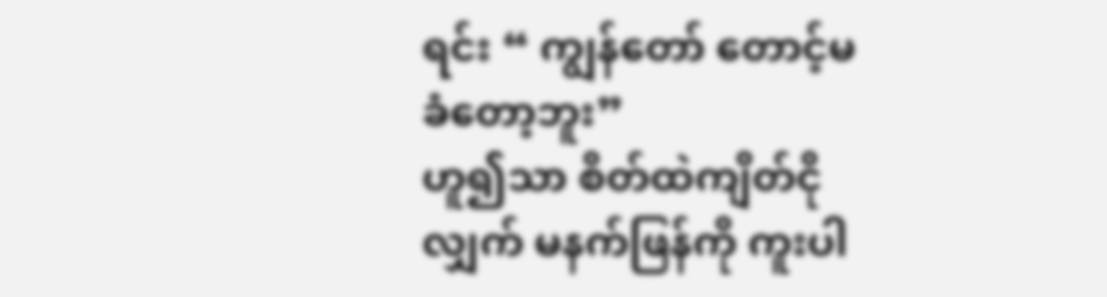ရင်း “ ကျွန်တော် တောင့်မခံတော့ဘူး”
ဟူ၍သာ စိတ်ထဲကျိတ်ငိုလျှက် မနက်ဖြန်ကို ကူးပါ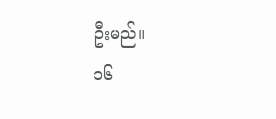ဦးမည်။
၁၆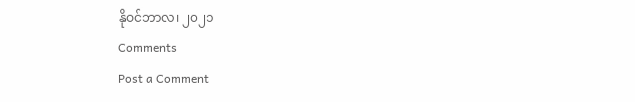နိုဝင်ဘာလ၊ ၂၀၂၁
Comments
Post a Comment